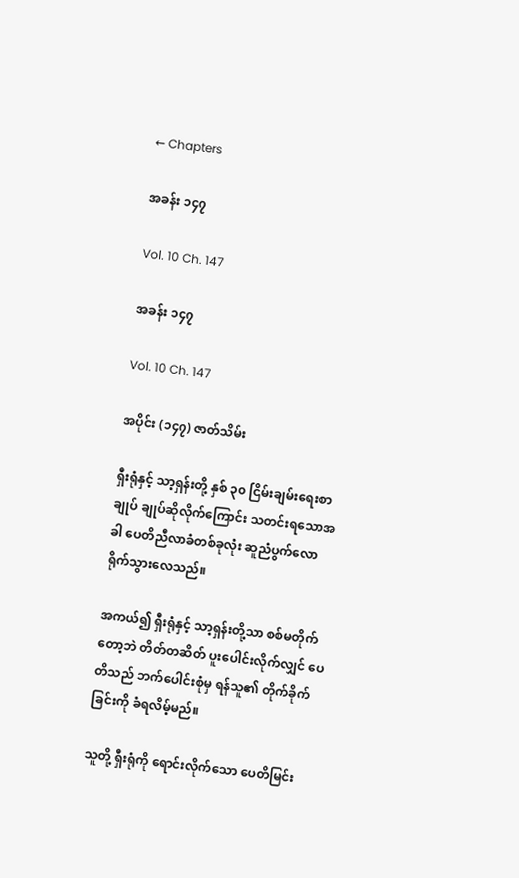← Chapters

အခန်း ၁၄၇

Vol. 10 Ch. 147

အခန်း ၁၄၇

Vol. 10 Ch. 147

အပိုင်း (၁၄၇) ဇာတ်သိမ်း

ရှီးရုံနှင့် သာ့ရှန်းတို့ နှစ် ၃၀ ငြိမ်းချမ်းရေးစာချုပ် ချုပ်ဆိုလိုက်ကြောင်း သတင်းရသောအခါ ပေတိညီလာခံတစ်ခုလုံး ဆူညံပွက်လောရိုက်သွားလေသည်။

အကယ်၍ ရှီးရုံနှင့် သာ့ရှန်းတို့သာ စစ်မတိုက်တော့ဘဲ တိတ်တဆိတ် ပူးပေါင်းလိုက်လျှင် ပေတိသည် ဘက်ပေါင်းစုံမှ ရန်သူ၏ တိုက်ခိုက်ခြင်းကို ခံရလိမ့်မည်။

သူတို့ ရှီးရုံကို ရောင်းလိုက်သော ပေတိမြင်း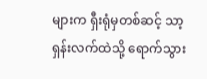များက ရှီးရုံမှတစ်ဆင့် သာ့ရှန်းလက်ထဲသို့ ရောက်သွား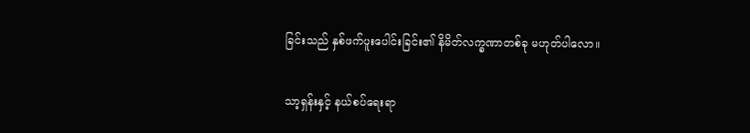ခြင်းသည် နှစ်ဖက်ပူးပေါင်းခြင်း၏ နိမိတ်လက္ခဏာတစ်ခု မဟုတ်ပါလော။

သာ့ရှန်းနှင့် နယ်စပ်ရေးရာ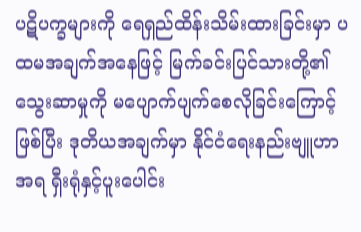ပဋိပက္ခများကို ရေရှည်ထိန်းသိမ်းထားခြင်းမှာ ပထမအချက်အနေဖြင့် မြက်ခင်းပြင်သားတို့၏ သွေးဆာမှုကို မပျောက်ပျက်စေလိုခြင်းကြောင့် ဖြစ်ပြီး ဒုတိယအချက်မှာ နိုင်ငံရေးနည်းဗျူဟာအရ ရှီးရုံနှင့်ပူးပေါင်း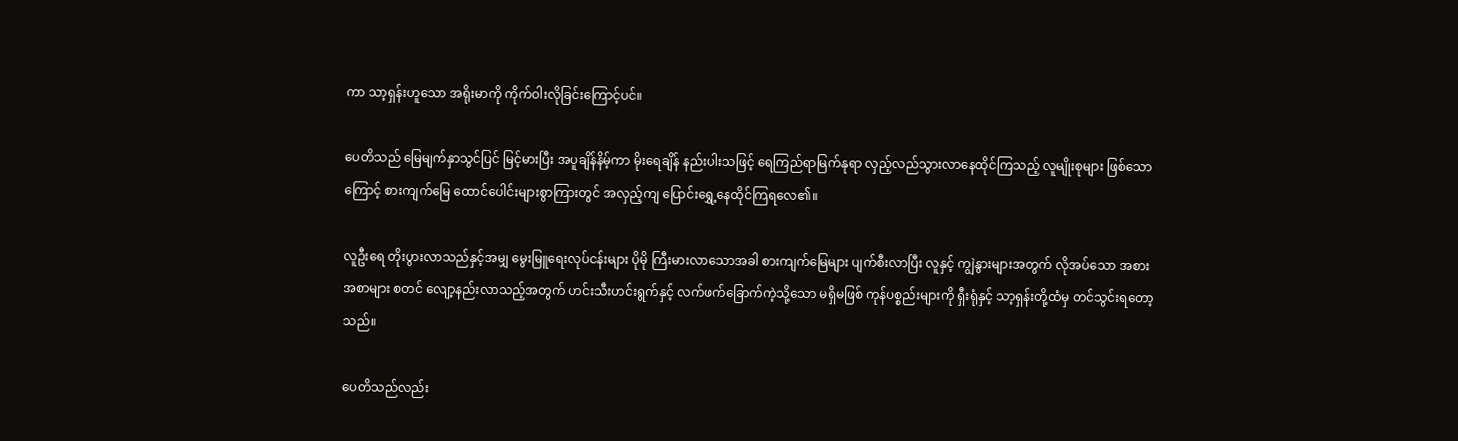ကာ သာ့ရှန်းဟူသော အရိုးမာကို ကိုက်ဝါးလိုခြင်းကြောင့်ပင်။

ပေတိသည် မြေမျက်နှာသွင်ပြင် မြင့်မားပြီး အပူချိန်နိမ့်ကာ မိုးရေချိန် နည်းပါးသဖြင့် ရေကြည်ရာမြက်နုရာ လှည့်လည်သွားလာနေထိုင်ကြသည့် လူမျိုးစုများ ဖြစ်သောကြောင့် စားကျက်မြေ ထောင်ပေါင်းများစွာကြားတွင် အလှည့်ကျ ပြောင်းရွှေ့နေထိုင်ကြရလေ၏။

လူဦးရေ တိုးပွားလာသည်နှင့်အမျှ မွေးမြူရေးလုပ်ငန်းများ ပိုမို ကြီးမားလာသောအခါ စားကျက်မြေများ ပျက်စီးလာပြီး လူနှင့် ကျွဲနွားများအတွက် လိုအပ်သော အစားအစာများ စတင် လျော့နည်းလာသည့်အတွက် ဟင်းသီးဟင်းရွက်နှင့် လက်ဖက်ခြောက်ကဲ့သို့သော မရှိမဖြစ် ကုန်ပစ္စည်းများကို ရှီးရုံနှင့် သာ့ရှန်းတို့ထံမှ တင်သွင်းရတော့သည်။

ပေတိသည်လည်း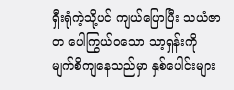ရှီးရုံကဲ့သို့ပင် ကျယ်ပြောပြီး သယံဇာတ ပေါကြွယ်ဝသော သာ့ရှန်းကို မျက်စိကျနေသည်မှာ နှစ်ပေါင်းများ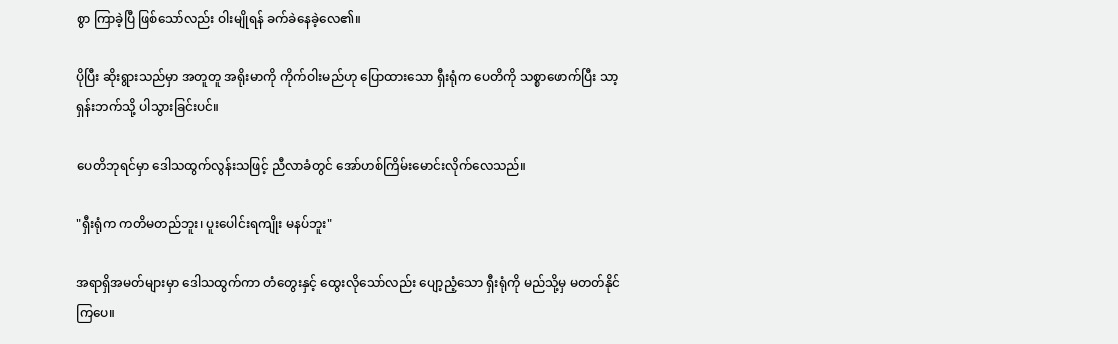စွာ ကြာခဲ့ပြီ ဖြစ်သော်လည်း ဝါးမျိုရန် ခက်ခဲနေခဲ့လေ၏။

ပိုပြီး ဆိုးရွားသည်မှာ အတူတူ အရိုးမာကို ကိုက်ဝါးမည်ဟု ပြောထားသော ရှီးရုံက ပေတိကို သစ္စာဖောက်ပြီး သာ့ရှန်းဘက်သို့ ပါသွားခြင်းပင်။

ပေတိဘုရင်မှာ ဒေါသထွက်လွန်းသဖြင့် ညီလာခံတွင် အော်ဟစ်ကြိမ်းမောင်းလိုက်လေသည်။

"ရှီးရုံက ကတိမတည်ဘူး၊ ပူးပေါင်းရကျိုး မနပ်ဘူး"

အရာရှိအမတ်များမှာ ဒေါသထွက်ကာ တံတွေးနှင့် ထွေးလိုသော်လည်း ပျော့ညံ့သော ရှီးရုံကို မည်သို့မှ မတတ်နိုင်ကြပေ။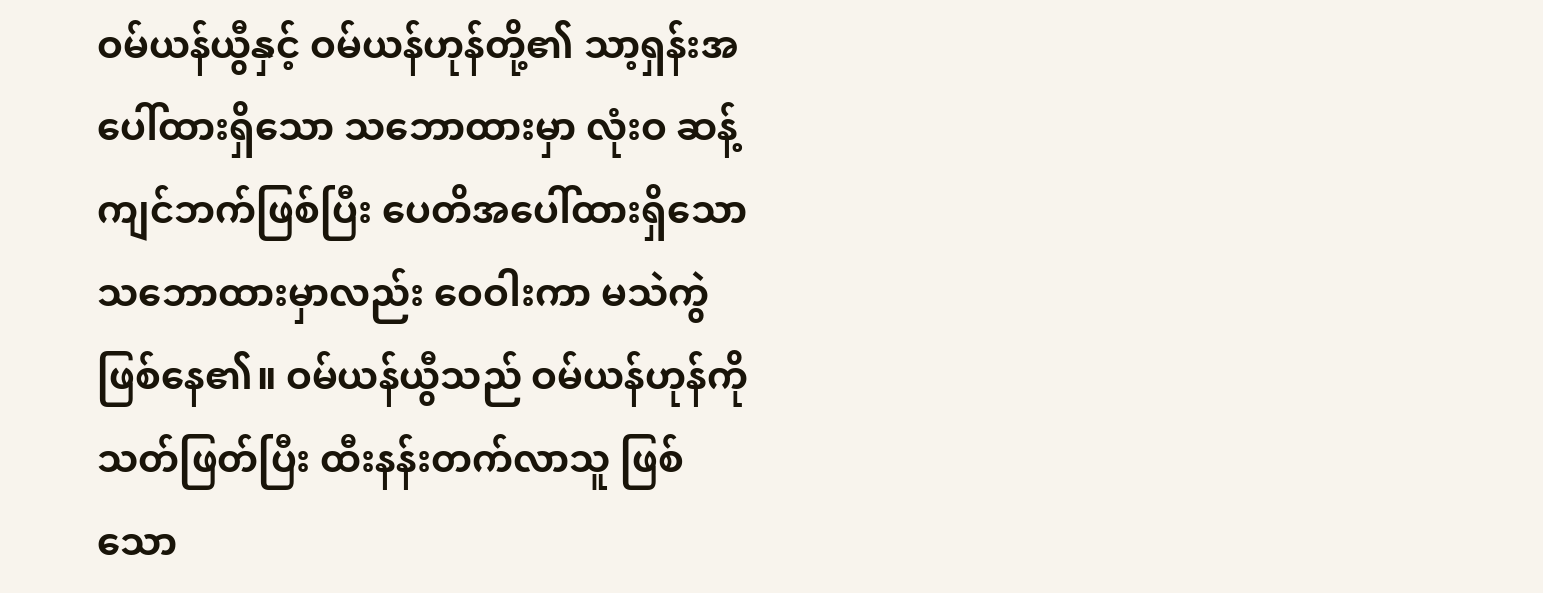ဝမ်ယန်ယွီနှင့် ဝမ်ယန်ဟုန်တို့၏ သာ့ရှန်းအပေါ်ထားရှိသော သဘောထားမှာ လုံးဝ ဆန့်ကျင်ဘက်ဖြစ်ပြီး ပေတိအပေါ်ထားရှိသော သဘောထားမှာလည်း ဝေဝါးကာ မသဲကွဲ ဖြစ်နေ၏။ ဝမ်ယန်ယွီသည် ဝမ်ယန်ဟုန်ကို သတ်ဖြတ်ပြီး ထီးနန်းတက်လာသူ ဖြစ်သော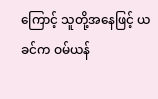ကြောင့် သူတို့အနေဖြင့် ယခင်က ဝမ်ယန်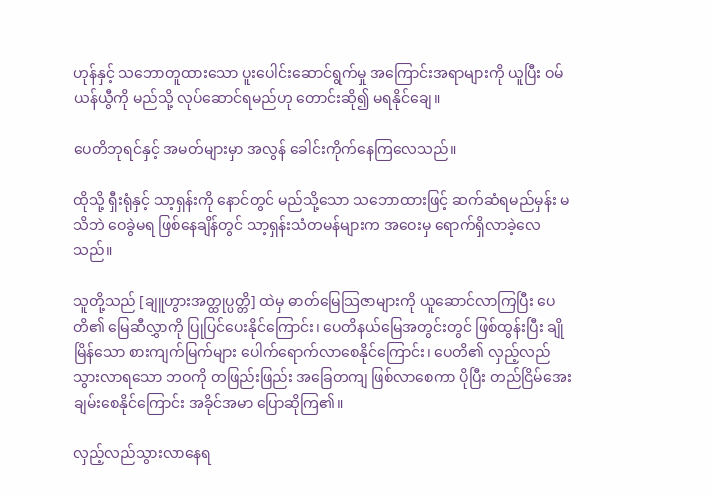ဟုန်နှင့် သဘောတူထားသော ပူးပေါင်းဆောင်ရွက်မှု အကြောင်းအရာများကို ယူပြီး ဝမ်ယန်ယွီကို မည်သို့ လုပ်ဆောင်ရမည်ဟု တောင်းဆို၍ မရနိုင်ချေ။

ပေတိဘုရင်နှင့် အမတ်များမှာ အလွန် ခေါင်းကိုက်နေကြလေသည်။

ထိုသို့ ရှီးရုံနှင့် သာ့ရှန်းကို နောင်တွင် မည်သို့သော သဘောထားဖြင့် ဆက်ဆံရမည်မှန်း မသိဘဲ ဝေခွဲမရ ဖြစ်နေချိန်တွင် သာ့ရှန်းသံတမန်များက အဝေးမှ ရောက်ရှိလာခဲ့လေသည်။

သူတို့သည် [ချူဟွားအတ္ထုပ္ပတ္တိ] ထဲမှ ဓာတ်မြေသြဇာများကို ယူဆောင်လာကြပြီး ပေတိ၏ မြေဆီလွှာကို ပြုပြင်ပေးနိုင်ကြောင်း၊ ပေတိနယ်မြေအတွင်းတွင် ဖြစ်ထွန်းပြီး ချိုမြိန်သော စားကျက်မြက်များ ပေါက်ရောက်လာစေနိုင်ကြောင်း၊ ပေတိ၏ လှည့်လည်သွားလာရသော ဘဝကို တဖြည်းဖြည်း အခြေတကျ ဖြစ်လာစေကာ ပိုပြီး တည်ငြိမ်အေးချမ်းစေနိုင်ကြောင်း အခိုင်အမာ ပြောဆိုကြ၏။

လှည့်လည်သွားလာနေရ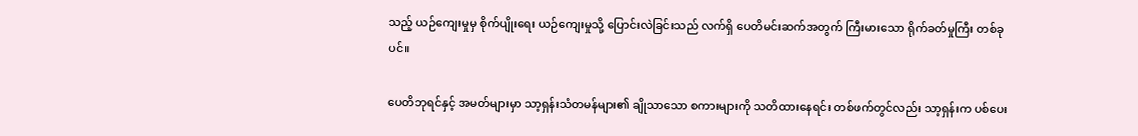သည့် ယဉ်ကျေးမှုမှ စိုက်ပျိုးရေး ယဉ်ကျေးမှုသို့ ပြောင်းလဲခြင်းသည် လက်ရှိ ပေတိမင်းဆက်အတွက် ကြီးမားသော ရိုက်ခတ်မှုကြီး တစ်ခုပင်။

ပေတိဘုရင်နှင့် အမတ်များမှာ သာ့ရှန်းသံတမန်များ၏ ချိုသာသော စကားများကို သတိထားနေရင်း တစ်ဖက်တွင်လည်း သာ့ရှန်းက ပစ်ပေး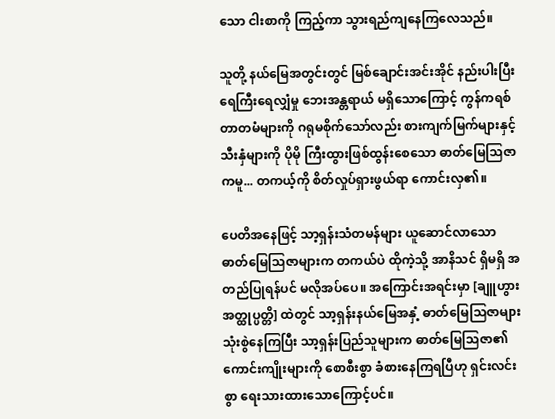သော ငါးစာကို ကြည့်ကာ သွားရည်ကျနေကြလေသည်။

သူတို့ နယ်မြေအတွင်းတွင် မြစ်ချောင်းအင်းအိုင် နည်းပါးပြီး ရေကြီးရေလျှံမှု ဘေးအန္တရာယ် မရှိသောကြောင့် ကွန်ကရစ် တာတမံများကို ဂရုမစိုက်သော်လည်း စားကျက်မြက်များနှင့် သီးနှံများကို ပိုမို ကြီးထွားဖြစ်ထွန်းစေသော ဓာတ်မြေသြဇာကမူ... တကယ့်ကို စိတ်လှုပ်ရှားဖွယ်ရာ ကောင်းလှ၏။

ပေတိအနေဖြင့် သာ့ရှန်းသံတမန်များ ယူဆောင်လာသော ဓာတ်မြေသြဇာများက တကယ်ပဲ ထိုကဲ့သို့ အာနိသင် ရှိမရှိ အတည်ပြုရန်ပင် မလိုအပ်ပေ။ အကြောင်းအရင်းမှာ [ချူဟွားအတ္ထုပ္ပတ္တိ] ထဲတွင် သာ့ရှန်းနယ်မြေအနှံ့ ဓာတ်မြေသြဇာများ သုံးစွဲနေကြပြီး သာ့ရှန်းပြည်သူများက ဓာတ်မြေသြဇာ၏ ကောင်းကျိုးများကို စောစီးစွာ ခံစားနေကြရပြီဟု ရှင်းလင်းစွာ ရေးသားထားသောကြောင့်ပင်။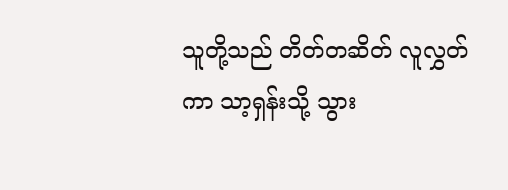သူတို့သည် တိတ်တဆိတ် လူလွှတ်ကာ သာ့ရှန်းသို့ သွား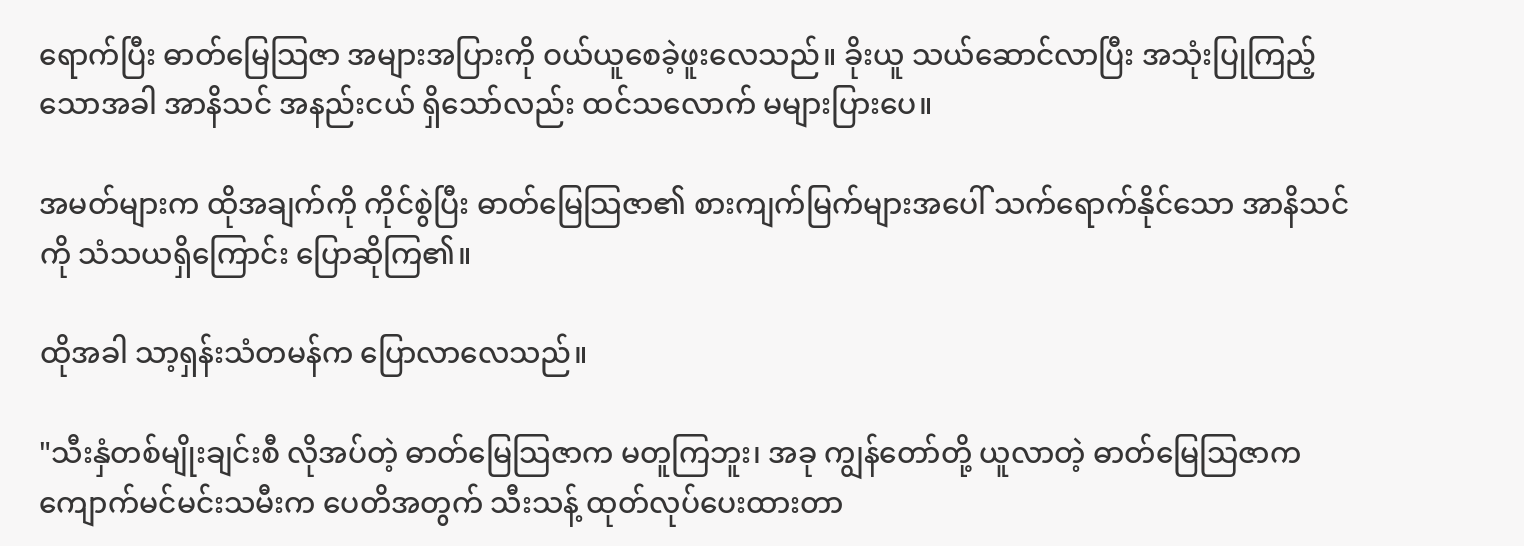ရောက်ပြီး ဓာတ်မြေသြဇာ အများအပြားကို ဝယ်ယူစေခဲ့ဖူးလေသည်။ ခိုးယူ သယ်ဆောင်လာပြီး အသုံးပြုကြည့်သောအခါ အာနိသင် အနည်းငယ် ရှိသော်လည်း ထင်သလောက် မများပြားပေ။

အမတ်များက ထိုအချက်ကို ကိုင်စွဲပြီး ဓာတ်မြေသြဇာ၏ စားကျက်မြက်များအပေါ် သက်ရောက်နိုင်သော အာနိသင်ကို သံသယရှိကြောင်း ပြောဆိုကြ၏။

ထိုအခါ သာ့ရှန်းသံတမန်က ပြောလာလေသည်။

"သီးနှံတစ်မျိုးချင်းစီ လိုအပ်တဲ့ ဓာတ်မြေသြဇာက မတူကြဘူး၊ အခု ကျွန်တော်တို့ ယူလာတဲ့ ဓာတ်မြေသြဇာက ကျောက်မင်မင်းသမီးက ပေတိအတွက် သီးသန့် ထုတ်လုပ်ပေးထားတာ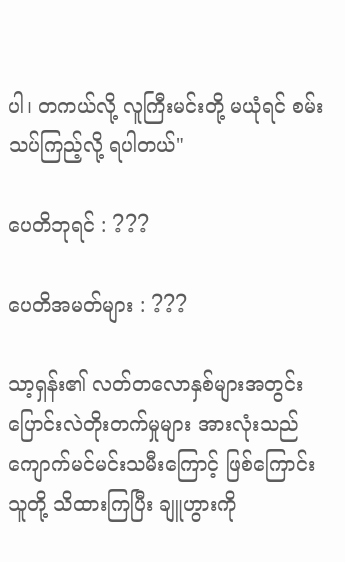ပါ၊ တကယ်လို့ လူကြီးမင်းတို့ မယုံရင် စမ်းသပ်ကြည့်လို့ ရပါတယ်"

ပေတိဘုရင် : ???

ပေတိအမတ်များ : ???

သာ့ရှန်း၏ လတ်တလောနှစ်များအတွင်း ပြောင်းလဲတိုးတက်မှုများ အားလုံးသည် ကျောက်မင်မင်းသမီးကြောင့် ဖြစ်ကြောင်း သူတို့ သိထားကြပြီး ချူဟွားကို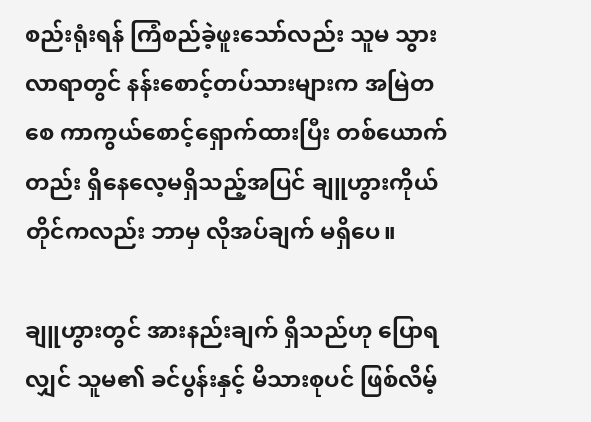စည်းရုံးရန် ကြံစည်ခဲ့ဖူးသော်လည်း သူမ သွားလာရာတွင် နန်းစောင့်တပ်သားများက အမြဲတစေ ကာကွယ်စောင့်ရှောက်ထားပြီး တစ်ယောက်တည်း ရှိနေလေ့မရှိသည့်အပြင် ချူဟွားကိုယ်တိုင်ကလည်း ဘာမှ လိုအပ်ချက် မရှိပေ။

ချူဟွားတွင် အားနည်းချက် ရှိသည်ဟု ပြောရလျှင် သူမ၏ ခင်ပွန်းနှင့် မိသားစုပင် ဖြစ်လိမ့်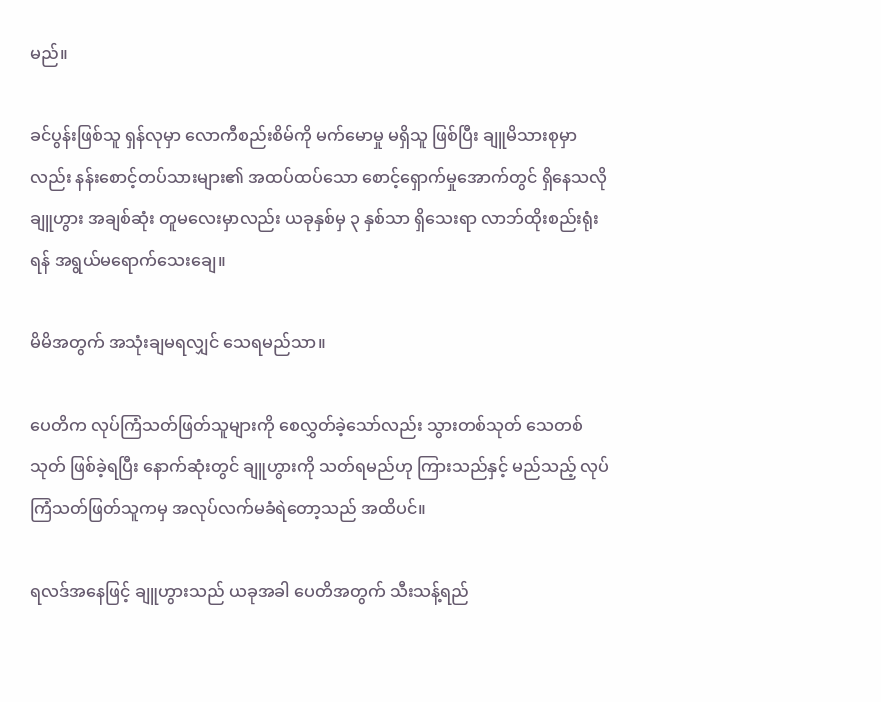မည်။

ခင်ပွန်းဖြစ်သူ ရှန်လုမှာ လောကီစည်းစိမ်ကို မက်မောမှု မရှိသူ ဖြစ်ပြီး ချူမိသားစုမှာလည်း နန်းစောင့်တပ်သားများ၏ အထပ်ထပ်သော စောင့်ရှောက်မှုအောက်တွင် ရှိနေသလို ချူဟွား အချစ်ဆုံး တူမလေးမှာလည်း ယခုနှစ်မှ ၃ နှစ်သာ ရှိသေးရာ လာဘ်ထိုးစည်းရုံးရန် အရွယ်မရောက်သေးချေ။

မိမိအတွက် အသုံးချမရလျှင် သေရမည်သာ။

ပေတိက လုပ်ကြံသတ်ဖြတ်သူများကို စေလွှတ်ခဲ့သော်လည်း သွားတစ်သုတ် သေတစ်သုတ် ဖြစ်ခဲ့ရပြီး နောက်ဆုံးတွင် ချူဟွားကို သတ်ရမည်ဟု ကြားသည်နှင့် မည်သည့် လုပ်ကြံသတ်ဖြတ်သူကမှ အလုပ်လက်မခံရဲတော့သည် အထိပင်။

ရလဒ်အနေဖြင့် ချူဟွားသည် ယခုအခါ ပေတိအတွက် သီးသန့်ရည်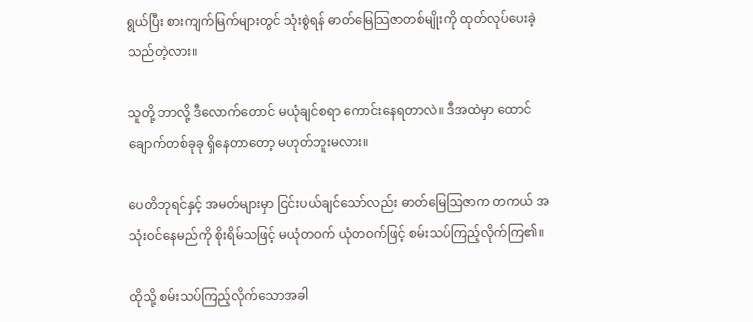ရွယ်ပြီး စားကျက်မြက်များတွင် သုံးစွဲရန် ဓာတ်မြေသြဇာတစ်မျိုးကို ထုတ်လုပ်ပေးခဲ့သည်တဲ့လား။

သူတို့ ဘာလို့ ဒီလောက်တောင် မယုံချင်စရာ ကောင်းနေရတာလဲ။ ဒီအထဲမှာ ထောင်ချောက်တစ်ခုခု ရှိနေတာတော့ မဟုတ်ဘူးမလား။

ပေတိဘုရင်နှင့် အမတ်များမှာ ငြင်းပယ်ချင်သော်လည်း ဓာတ်မြေသြဇာက တကယ် အသုံးဝင်နေမည်ကို စိုးရိမ်သဖြင့် မယုံတဝက် ယုံတဝက်ဖြင့် စမ်းသပ်ကြည့်လိုက်ကြ၏။

ထိုသို့ စမ်းသပ်ကြည့်လိုက်သောအခါ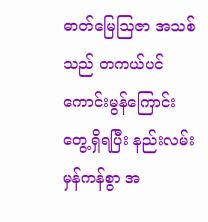ဓာတ်မြေသြဇာ အသစ်သည် တကယ်ပင် ကောင်းမွန်ကြောင်း တွေ့ရှိရပြီး နည်းလမ်းမှန်ကန်စွာ အ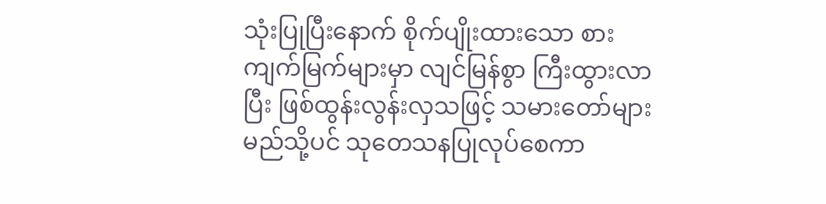သုံးပြုပြီးနောက် စိုက်ပျိုးထားသော စားကျက်မြက်များမှာ လျင်မြန်စွာ ကြီးထွားလာပြီး ဖြစ်ထွန်းလွန်းလှသဖြင့် သမားတော်များ မည်သို့ပင် သုတေသနပြုလုပ်စေကာ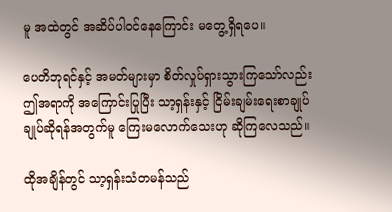မူ အထဲတွင် အဆိပ်ပါဝင်နေကြောင်း မတွေ့ရှိရပေ။

ပေတိဘုရင်နှင့် အမတ်များမှာ စိတ်လှုပ်ရှားသွားကြသော်လည်း ဤအရာကို အကြောင်းပြုပြီး သာ့ရှန်းနှင့် ငြိမ်းချမ်းရေးစာချုပ် ချုပ်ဆိုရန်အတွက်မူ ကြေးမလောက်သေးဟု ဆိုကြလေသည်။

ထိုအချိန်တွင် သာ့ရှန်းသံတမန်သည်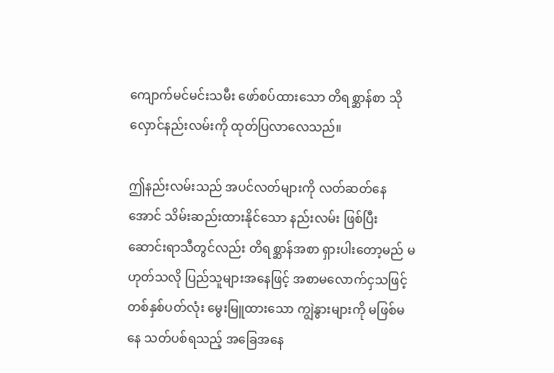ကျောက်မင်မင်းသမီး ဖော်စပ်ထားသော တိရစ္ဆာန်စာ သိုလှောင်နည်းလမ်းကို ထုတ်ပြလာလေသည်။

ဤနည်းလမ်းသည် အပင်လတ်များကို လတ်ဆတ်နေအောင် သိမ်းဆည်းထားနိုင်သော နည်းလမ်း ဖြစ်ပြီး ဆောင်းရာသီတွင်လည်း တိရစ္ဆာန်အစာ ရှားပါးတော့မည် မဟုတ်သလို ပြည်သူများအနေဖြင့် အစာမလောက်ငှသဖြင့် တစ်နှစ်ပတ်လုံး မွေးမြူထားသော ကျွဲနွားများကို မဖြစ်မနေ သတ်ပစ်ရသည့် အခြေအနေ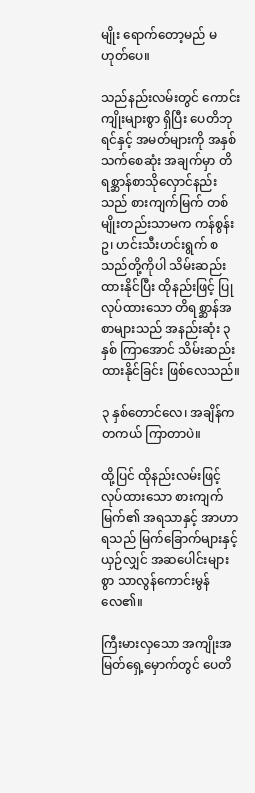မျိုး ရောက်တော့မည် မဟုတ်ပေ။

သည်နည်းလမ်းတွင် ကောင်းကျိုးများစွာ ရှိပြီး ပေတိဘုရင်နှင့် အမတ်များကို အနှစ်သက်စေဆုံး အချက်မှာ တိရစ္ဆာန်စာသိုလှောင်နည်းသည် စားကျက်မြက် တစ်မျိုးတည်းသာမက ကန်စွန်းဥ၊ ဟင်းသီးဟင်းရွက် စသည်တို့ကိုပါ သိမ်းဆည်းထားနိုင်ပြီး ထိုနည်းဖြင့် ပြုလုပ်ထားသော တိရစ္ဆာန်အစာများသည် အနည်းဆုံး ၃ နှစ် ကြာအောင် သိမ်းဆည်းထားနိုင်ခြင်း ဖြစ်လေသည်။

၃ နှစ်တောင်လေ၊ အချိန်က တကယ် ကြာတာပဲ။

ထို့ပြင် ထိုနည်းလမ်းဖြင့် လုပ်ထားသော စားကျက်မြက်၏ အရသာနှင့် အာဟာရသည် မြက်ခြောက်များနှင့် ယှဉ်လျှင် အဆပေါင်းများစွာ သာလွန်ကောင်းမွန်လေ၏။

ကြီးမားလှသော အကျိုးအမြတ်ရှေ့မှောက်တွင် ပေတိ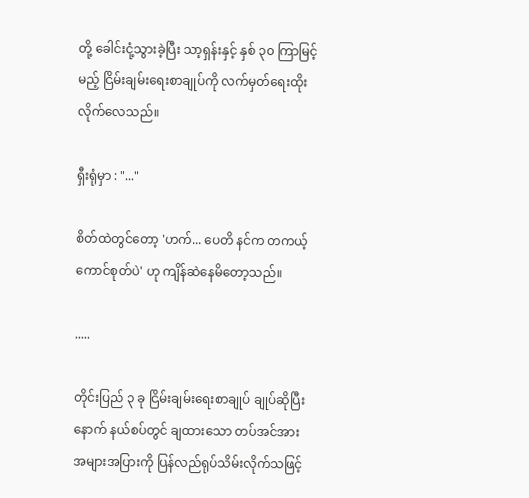တို့ ခေါင်းငုံ့သွားခဲ့ပြီး သာ့ရှန်းနှင့် နှစ် ၃၀ ကြာမြင့်မည့် ငြိမ်းချမ်းရေးစာချုပ်ကို လက်မှတ်ရေးထိုးလိုက်လေသည်။

ရှီးရုံမှာ : "..."

စိတ်ထဲတွင်တော့ 'ဟက်... ပေတိ နင်က တကယ့် ကောင်စုတ်ပဲ' ဟု ကျိန်ဆဲနေမိတော့သည်။

.....

တိုင်းပြည် ၃ ခု ငြိမ်းချမ်းရေးစာချုပ် ချုပ်ဆိုပြီးနောက် နယ်စပ်တွင် ချထားသော တပ်အင်အား အများအပြားကို ပြန်လည်ရုပ်သိမ်းလိုက်သဖြင့်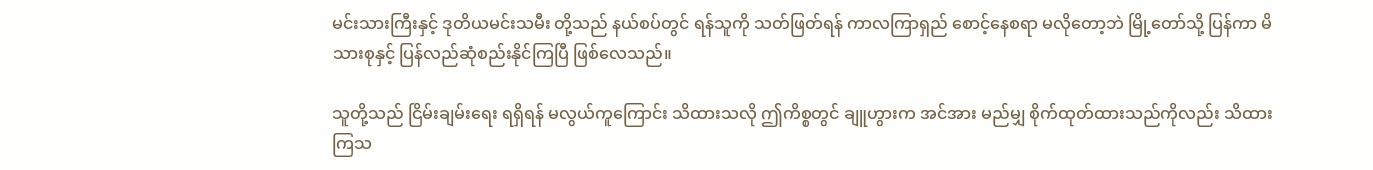မင်းသားကြီးနှင့် ဒုတိယမင်းသမီး တို့သည် နယ်စပ်တွင် ရန်သူကို သတ်ဖြတ်ရန် ကာလကြာရှည် စောင့်နေစရာ မလိုတော့ဘဲ မြို့တော်သို့ ပြန်ကာ မိသားစုနှင့် ပြန်လည်ဆုံစည်းနိုင်ကြပြီ ဖြစ်လေသည်။

သူတို့သည် ငြိမ်းချမ်းရေး ရရှိရန် မလွယ်ကူကြောင်း သိထားသလို ဤကိစ္စတွင် ချူဟွားက အင်အား မည်မျှ စိုက်ထုတ်ထားသည်ကိုလည်း သိထားကြသ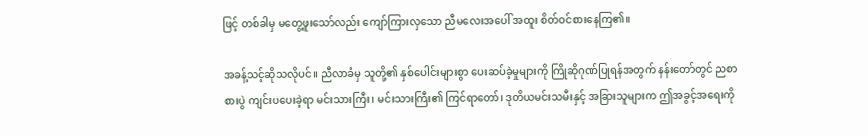ဖြင့် တစ်ခါမှ မတွေ့ဖူးသော်လည်း ကျော်ကြားလှသော ညီမလေးအပေါ် အထူး စိတ်ဝင်စားနေကြ၏။

အခန့်သင့်ဆိုသလိုပင်။ ညီလာခံမှ သူတို့၏ နှစ်ပေါင်းများစွာ ပေးဆပ်ခဲ့မှုများကို ကြိုဆိုဂုဏ်ပြုရန်အတွက် နန်းတော်တွင် ညစာစားပွဲ ကျင်းပပေးခဲ့ရာ မင်းသားကြီး၊ မင်းသားကြီး၏ ကြင်ရာတော်၊ ဒုတိယမင်းသမီးနှင့် အခြားသူများက ဤအခွင့်အရေးကို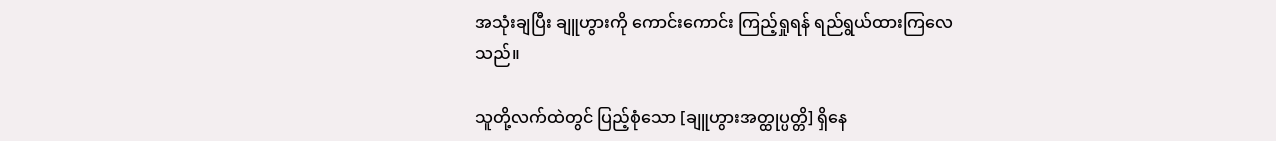အသုံးချပြီး ချူဟွားကို ကောင်းကောင်း ကြည့်ရှုရန် ရည်ရွယ်ထားကြလေသည်။

သူတို့လက်ထဲတွင် ပြည့်စုံသော [ချူဟွားအတ္ထုပ္ပတ္တိ] ရှိနေ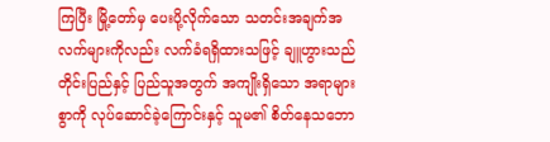ကြပြီး မြို့တော်မှ ပေးပို့လိုက်သော သတင်းအချက်အလက်များကိုလည်း လက်ခံရရှိထားသဖြင့် ချူဟွားသည် တိုင်းပြည်နှင့် ပြည်သူအတွက် အကျိုးရှိသော အရာများစွာကို လုပ်ဆောင်ခဲ့ကြောင်းနှင့် သူမ၏ စိတ်နေသဘော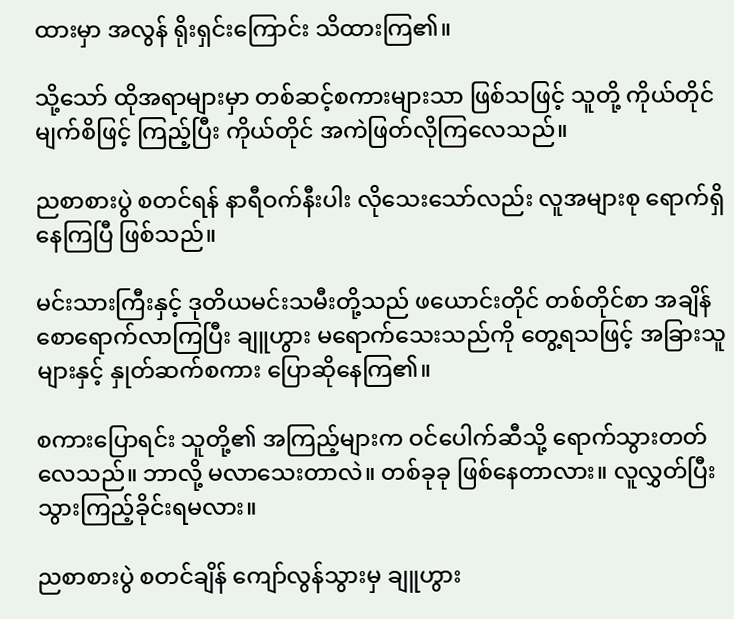ထားမှာ အလွန် ရိုးရှင်းကြောင်း သိထားကြ၏။

သို့သော် ထိုအရာများမှာ တစ်ဆင့်စကားများသာ ဖြစ်သဖြင့် သူတို့ ကိုယ်တိုင် မျက်စိဖြင့် ကြည့်ပြီး ကိုယ်တိုင် အကဲဖြတ်လိုကြလေသည်။

ညစာစားပွဲ စတင်ရန် နာရီဝက်နီးပါး လိုသေးသော်လည်း လူအများစု ရောက်ရှိနေကြပြီ ဖြစ်သည်။

မင်းသားကြီးနှင့် ဒုတိယမင်းသမီးတို့သည် ဖယောင်းတိုင် တစ်တိုင်စာ အချိန်စောရောက်လာကြပြီး ချူဟွား မရောက်သေးသည်ကို တွေ့ရသဖြင့် အခြားသူများနှင့် နှုတ်ဆက်စကား ပြောဆိုနေကြ၏။

စကားပြောရင်း သူတို့၏ အကြည့်များက ဝင်ပေါက်ဆီသို့ ရောက်သွားတတ်လေသည်။ ဘာလို့ မလာသေးတာလဲ။ တစ်ခုခု ဖြစ်နေတာလား။ လူလွှတ်ပြီး သွားကြည့်ခိုင်းရမလား။

ညစာစားပွဲ စတင်ချိန် ကျော်လွန်သွားမှ ချူဟွား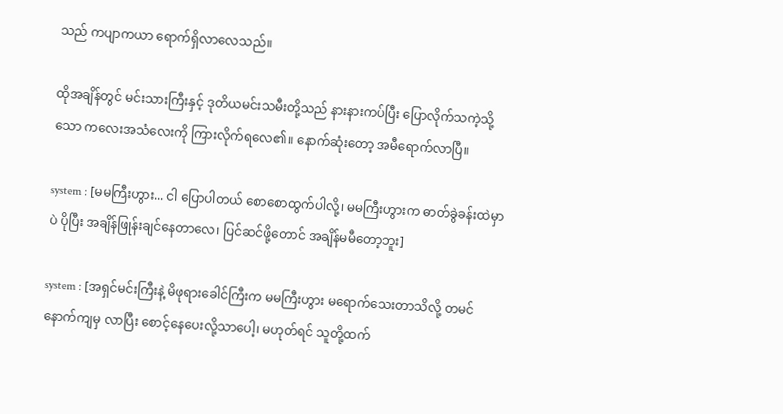သည် ကပျာကယာ ရောက်ရှိလာလေသည်။

ထိုအချိန်တွင် မင်းသားကြီးနှင့် ဒုတိယမင်းသမီးတို့သည် နားနားကပ်ပြီး ပြောလိုက်သကဲ့သို့သော ကလေးအသံလေးကို ကြားလိုက်ရလေ၏။ နောက်ဆုံးတော့ အမီ‌ရောက်လာပြီ။

system : [မမကြီးဟွား... ငါ ပြောပါတယ် စောစောထွက်ပါလို့၊ မမကြီးဟွားက ဓာတ်ခွဲခန်းထဲမှာပဲ ပိုပြီး အချိန်ဖြုန်းချင်နေတာလေ၊ ပြင်ဆင်ဖို့တောင် အချိန်မမီတော့ဘူး]

system : [အရှင်မင်းကြီးနဲ့ မိဖုရားခေါင်ကြီးက မမကြီးဟွား မရောက်သေးတာသိလို့ တမင် နောက်ကျမှ လာပြီး စောင့်နေပေးလို့သာပေါ့၊ မဟုတ်ရင် သူတို့ထက်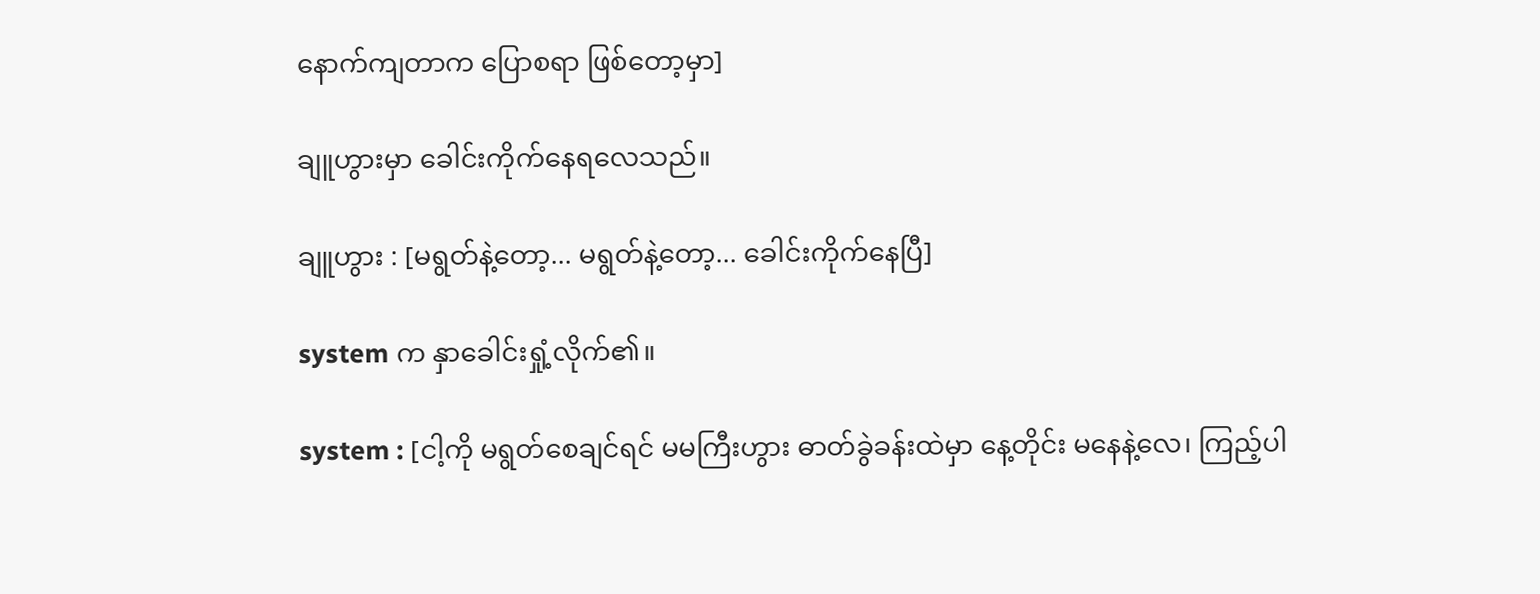နောက်ကျတာက ပြောစရာ ဖြစ်တော့မှာ]

ချူဟွားမှာ ခေါင်းကိုက်နေရလေသည်။

ချူဟွား : [မရွတ်နဲ့တော့... မရွတ်နဲ့တော့... ခေါင်းကိုက်နေပြီ]

system က နှာခေါင်းရှုံ့လိုက်၏။

system : [ငါ့ကို မရွတ်စေချင်ရင် မမကြီးဟွား ဓာတ်ခွဲခန်းထဲမှာ နေ့တိုင်း မနေနဲ့လေ၊ ကြည့်ပါ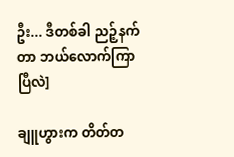ဦး... ဒီတစ်ခါ ညဉ့်နက်တာ ဘယ်လောက်ကြာပြီလဲ]

ချူဟွားက တိတ်တ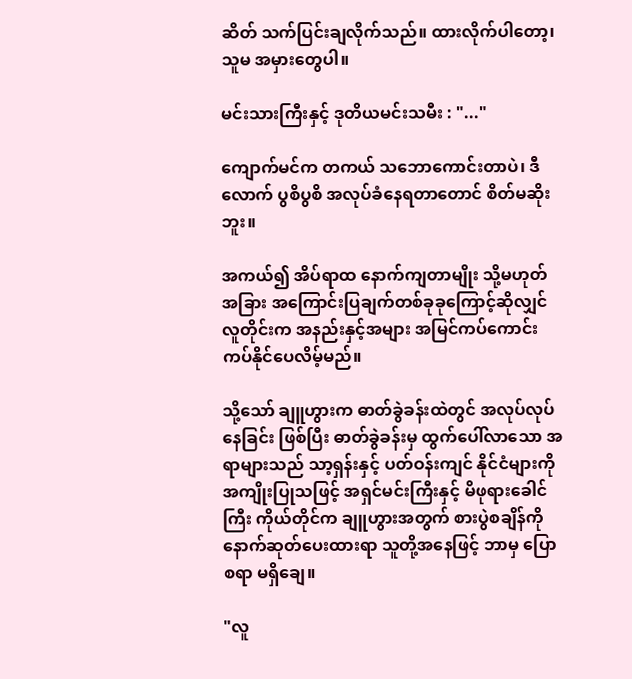ဆိတ် သက်ပြင်းချလိုက်သည်။ ထားလိုက်ပါတော့၊ သူမ အမှားတွေပါ။

မင်းသားကြီးနှင့် ဒုတိယမင်းသမီး : "..."

ကျောက်မင်က တကယ် သဘောကောင်းတာပဲ၊ ဒီလောက် ပွစိပွစိ အလုပ်ခံနေရတာတောင် စိတ်မဆိုးဘူး။

အကယ်၍ အိပ်ရာထ နောက်ကျတာမျိုး သို့မဟုတ် အခြား အကြောင်းပြချက်တစ်ခုခုကြောင့်ဆိုလျှင် လူတိုင်းက အနည်းနှင့်အများ အမြင်ကပ်ကောင်း ကပ်နိုင်ပေလိမ့်မည်။

သို့သော် ချူဟွားက ဓာတ်ခွဲခန်းထဲတွင် အလုပ်လုပ်နေခြင်း ဖြစ်ပြီး ဓာတ်ခွဲခန်းမှ ထွက်ပေါ်လာသော အရာများသည် သာ့ရှန်းနှင့် ပတ်ဝန်းကျင် နိုင်ငံများကို အကျိုးပြုသဖြင့် အရှင်မင်းကြီးနှင့် မိဖုရားခေါင်ကြီး ကိုယ်တိုင်က ချူဟွားအတွက် စားပွဲစချိန်ကို နောက်ဆုတ်ပေးထားရာ သူတို့အနေဖြင့် ဘာမှ ပြောစရာ မရှိချေ။

"လူ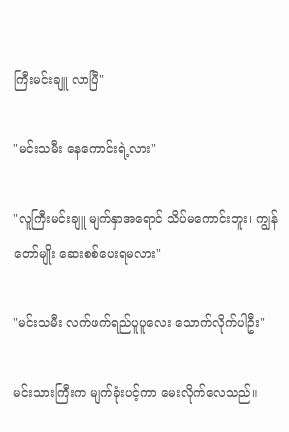ကြီးမင်းချူ လာပြီ"

"မင်းသမီး နေကောင်းရဲ့လား"

"လူကြီးမင်းချူ မျက်နှာအရောင် သိပ်မကောင်းဘူး၊ ကျွန်တော်မျိုး ဆေးစစ်ပေးရမလား"

"မင်းသမီး လက်ဖက်ရည်ပူပူလေး သောက်လိုက်ပါဦး"

မင်းသားကြီးက မျက်ခုံးပင့်ကာ မေးလိုက်လေသည်။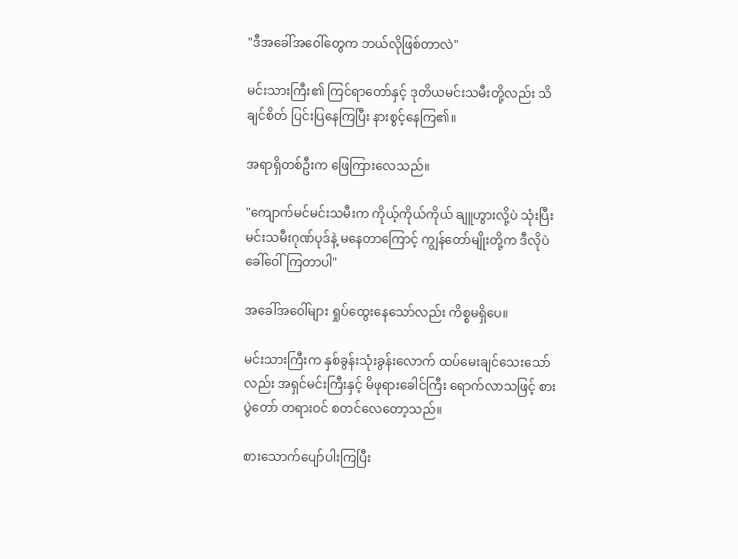"ဒီအခေါ်အဝေါ်တွေက ဘယ်လိုဖြစ်တာလဲ"

မင်းသားကြီး၏ ကြင်ရာတော်နှင့် ဒုတိယမင်းသမီးတို့လည်း သိချင်စိတ် ပြင်းပြနေကြပြီး နားစွင့်နေကြ၏။

အရာရှိတစ်ဦးက ဖြေကြားလေသည်။

"ကျောက်မင်မင်းသမီးက ကိုယ့်ကိုယ်ကိုယ် ချူဟွားလို့ပဲ သုံးပြီး မင်းသမီးဂုဏ်ပုဒ်နဲ့ မနေတာကြောင့် ကျွန်တော်မျိုးတို့က ဒီလိုပဲ ခေါ်ဝေါ်ကြတာပါ"

အခေါ်အဝေါ်များ ရှုပ်ထွေးနေသော်လည်း ကိစ္စမရှိပေ။

မင်းသားကြီးက နှစ်ခွန်းသုံးခွန်းလောက် ထပ်မေးချင်သေးသော်လည်း အရှင်မင်းကြီးနှင့် မိဖုရားခေါင်ကြီး ရောက်လာသဖြင့် စားပွဲတော် တရားဝင် စတင်လေတော့သည်။

စားသောက်ပျော်ပါးကြပြီး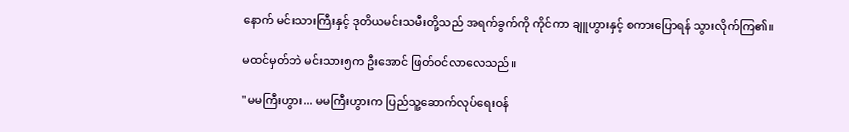နောက် မင်းသားကြီးနှင့် ဒုတိယမင်းသမီးတို့သည် အရက်ခွက်ကို ကိုင်ကာ ချူဟွားနှင့် စကားပြောရန် သွားလိုက်ကြ၏။

မထင်မှတ်ဘဲ မင်းသား၅က ဦးအောင် ဖြတ်ဝင်လာလေသည်။

"မမကြီးဟွား... မမကြီးဟွားက ပြည်သူ့ဆောက်လုပ်ရေးဝန်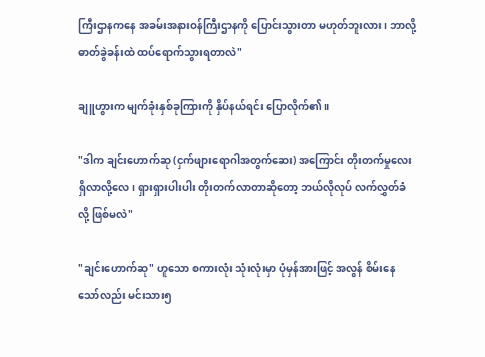ကြီးဌာနကနေ အခမ်းအနားဝန်ကြီးဌာနကို ပြောင်းသွားတာ မဟုတ်ဘူးလား၊ ဘာလို့ ဓာတ်ခွဲခန်းထဲ ထပ်ရောက်သွားရတာလဲ"

ချူဟွားက မျက်ခုံးနှစ်ခုကြားကို နှိပ်နယ်ရင်း ပြောလိုက်၏။

"ဒါက ချင်းဟောက်ဆု (ငှက်ဖျားရောဂါအတွက်ဆေး) အကြောင်း တိုးတက်မှုလေး ရှိလာလို့လေ၊ ရှားရှားပါးပါး တိုးတက်လာတာဆိုတော့ ဘယ်လိုလုပ် လက်လွှတ်ခံလို့ ဖြစ်မလဲ"

"ချင်းဟောက်ဆု" ဟူသော စကားလုံး သုံးလုံးမှာ ပုံမှန်အားဖြင့် အလွန် စိမ်းနေသော်လည်း မင်းသား၅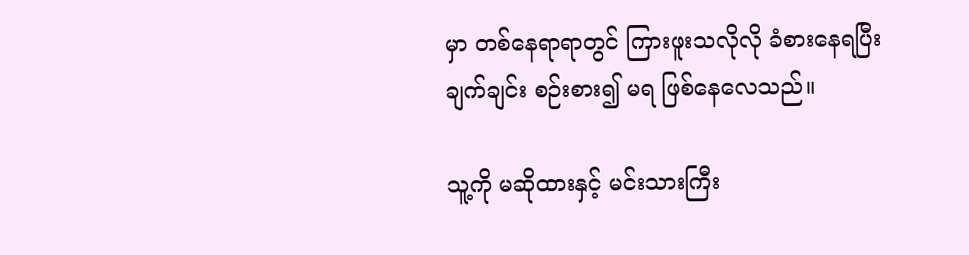မှာ တစ်နေရာရာတွင် ကြားဖူးသလိုလို ခံစားနေရပြီး ချက်ချင်း စဉ်းစား၍ မရ ဖြစ်နေလေသည်။

သူ့ကို မဆိုထားနှင့် မင်းသားကြီး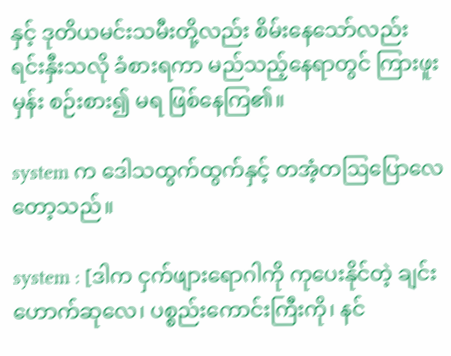နှင့် ဒုတိယမင်းသမီးတို့လည်း စိမ်းနေသော်လည်း ရင်းနှီးသလို ခံစားရကာ မည်သည့်နေရာတွင် ကြားဖူးမှန်း စဉ်းစား၍ မရ ဖြစ်နေကြ၏။

system က ဒေါသထွက်ထွက်နှင့် တအံ့တဩပြောလေတော့သည်။

system : [ဒါက ငှက်ဖျားရောဂါကို ကုပေးနိုင်တဲ့ ချင်းဟောက်ဆုလေ၊ ပစ္စည်းကောင်းကြီးကို၊ နင်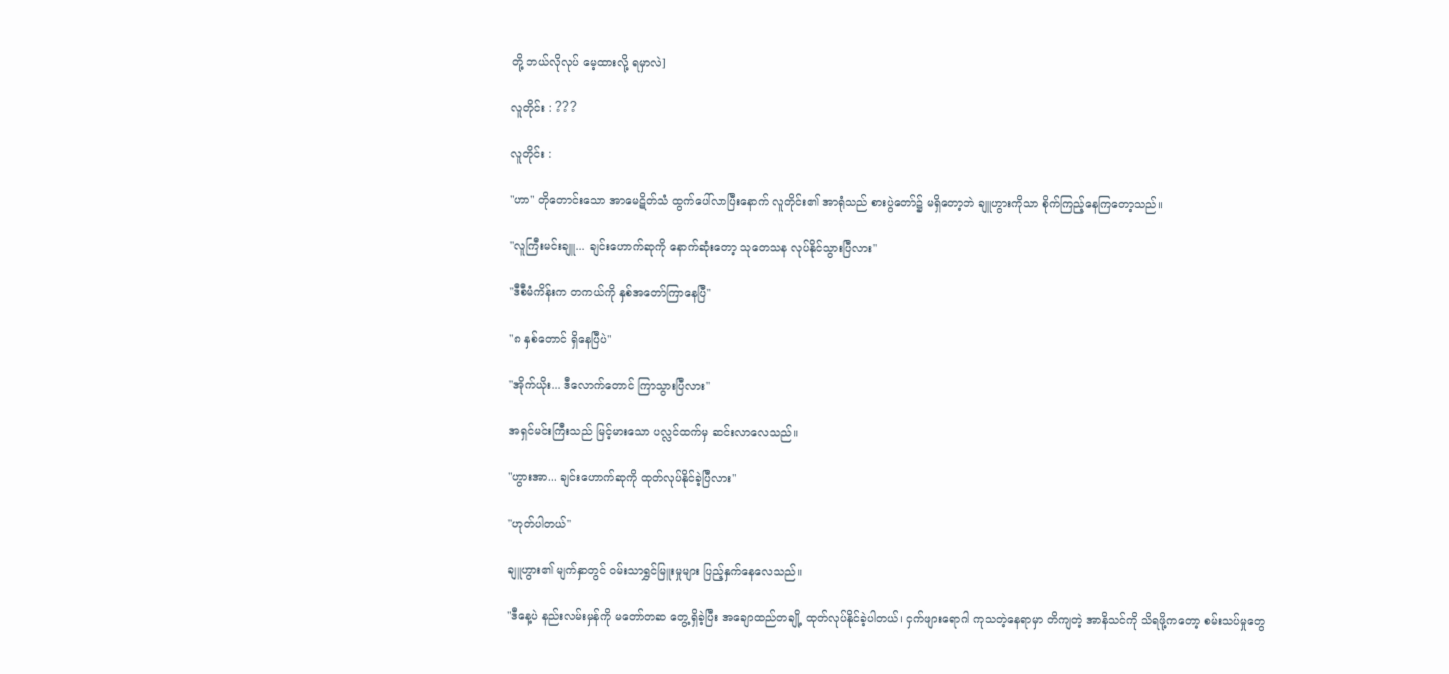တို့ ဘယ်လိုလုပ် မေ့ထားလို့ ရမှာလဲ]

လူတိုင်း : ???

လူတိုင်း :

"ဟာ" တိုတောင်းသော အာမေဋိတ်သံ ထွက်ပေါ်လာပြီးနောက် လူတိုင်း၏ အာရုံသည် စားပွဲတော်၌ မရှိတော့ဘဲ ချူဟွားကိုသာ စိုက်ကြည့်နေကြတော့သည်။

"လူကြီးမင်းချူ... ချင်းဟောက်ဆုကို နောက်ဆုံးတော့ သုတေသန လုပ်နိုင်သွားပြီလား"

"ဒီစီမံကိန်းက တကယ်ကို နှစ်အတော်ကြာနေပြီ"

"၈ နှစ်တောင် ရှိနေပြီပဲ"

"အိုက်ယိုး... ဒီလောက်တောင် ကြာသွားပြီလား"

အရှင်မင်းကြီးသည် မြင့်မားသော ပလ္လင်ထက်မှ ဆင်းလာလေသည်။

"ဟွားအာ... ချင်းဟောက်ဆုကို ထုတ်လုပ်နိုင်ခဲ့ပြီလား"

"ဟုတ်ပါတယ်"

ချူဟွား၏ မျက်နှာတွင် ဝမ်းသာရွှင်မြူးမှုများ ပြည့်နှက်နေလေသည်။

"ဒီနေ့ပဲ နည်းလမ်းမှန်ကို မတော်တဆ တွေ့ရှိခဲ့ပြီး အချောထည်တချို့ ထုတ်လုပ်နိုင်ခဲ့ပါတယ်၊ ငှက်ဖျားရောဂါ ကုသတဲ့နေရာမှာ တိကျတဲ့ အာနိသင်ကို သိရဖို့ကတော့ စမ်းသပ်မှုတွေ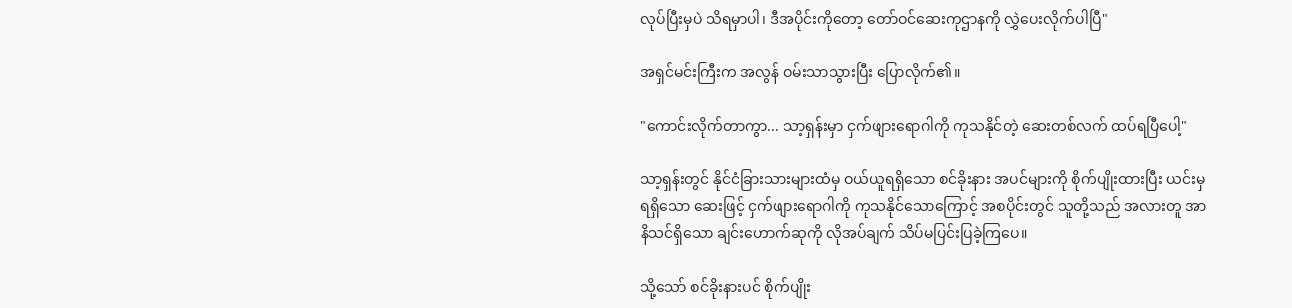လုပ်ပြီးမှပဲ သိရမှာပါ၊ ဒီအပိုင်းကိုတော့ တော်ဝင်ဆေးကုဌာနကို လွှဲပေးလိုက်ပါပြီ"

အရှင်မင်းကြီးက အလွန် ဝမ်းသာသွားပြီး ပြောလိုက်၏။

"ကောင်းလိုက်တာကွာ... သာ့ရှန်းမှာ ငှက်ဖျားရောဂါကို ကုသနိုင်တဲ့ ဆေးတစ်လက် ထပ်ရပြီပေါ့"

သာ့ရှန်းတွင် နိုင်ငံခြားသားများထံမှ ဝယ်ယူရရှိသော စင်ခိုးနား အပင်များကို စိုက်ပျိုးထားပြီး ယင်းမှရရှိသော ဆေးဖြင့် ငှက်ဖျားရောဂါကို ကုသနိုင်သောကြောင့် အစပိုင်းတွင် သူတို့သည် အလားတူ အာနိသင်ရှိသော ချင်းဟောက်ဆုကို လိုအပ်ချက် သိပ်မပြင်းပြခဲ့ကြပေ။

သို့သော် စင်ခိုးနားပင် စိုက်ပျိုး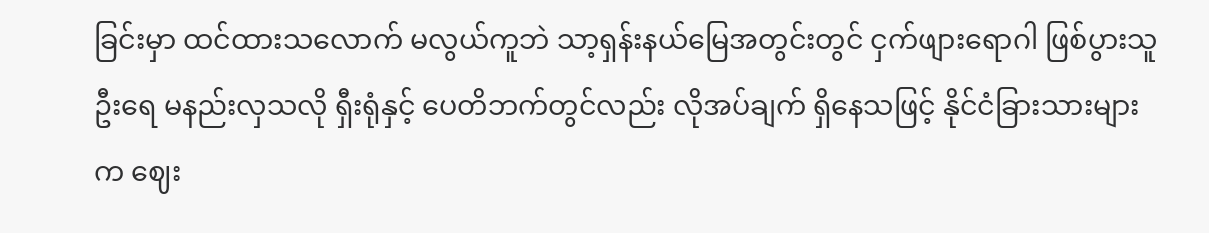ခြင်းမှာ ထင်ထားသလောက် မလွယ်ကူဘဲ သာ့ရှန်းနယ်မြေအတွင်းတွင် ငှက်ဖျားရောဂါ ဖြစ်ပွားသူ ဦးရေ မနည်းလှသလို ရှီးရုံနှင့် ပေတိဘက်တွင်လည်း လိုအပ်ချက် ရှိနေသဖြင့် နိုင်ငံခြားသားများက ဈေး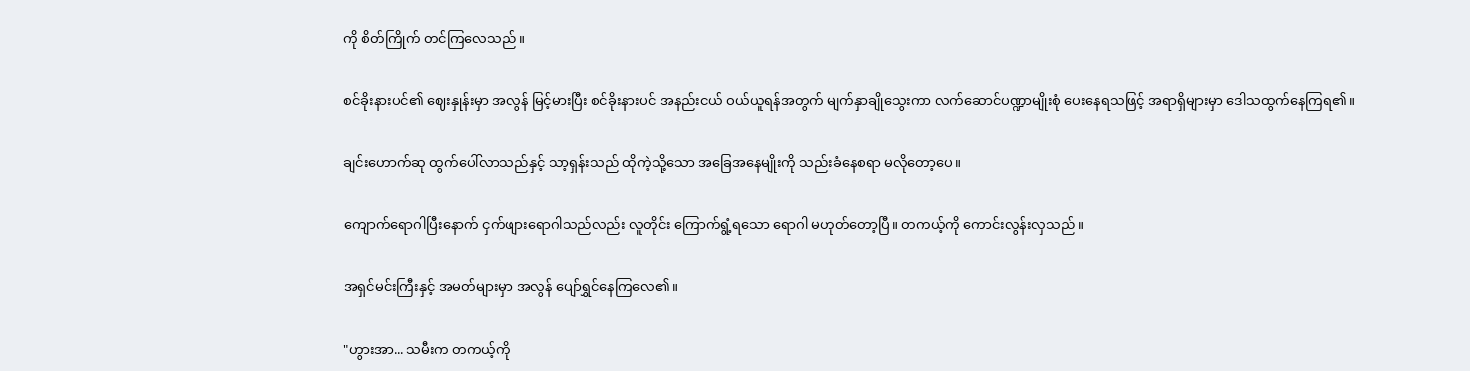ကို စိတ်ကြိုက် တင်ကြလေသည်။

စင်ခိုးနားပင်၏ ဈေးနှုန်းမှာ အလွန် မြင့်မားပြီး စင်ခိုးနားပင် အနည်းငယ် ဝယ်ယူရန်အတွက် မျက်နှာချိုသွေးကာ လက်ဆောင်ပဏ္ဍာမျိုးစုံ ပေးနေရသဖြင့် အရာရှိများမှာ ဒေါသထွက်နေကြရ၏။

ချင်းဟောက်ဆု ထွက်ပေါ်လာသည်နှင့် သာ့ရှန်းသည် ထိုကဲ့သို့သော အခြေအနေမျိုးကို သည်းခံနေစရာ မလိုတော့ပေ။

ကျောက်ရောဂါပြီးနောက် ငှက်ဖျားရောဂါသည်လည်း လူတိုင်း ကြောက်ရွံ့ရသော ရောဂါ မဟုတ်တော့ပြီ။ တကယ့်ကို ကောင်းလွန်းလှသည်။

အရှင်မင်းကြီးနှင့် အမတ်များမှာ အလွန် ပျော်ရွှင်နေကြလေ၏။

"ဟွားအာ... သမီးက တကယ့်ကို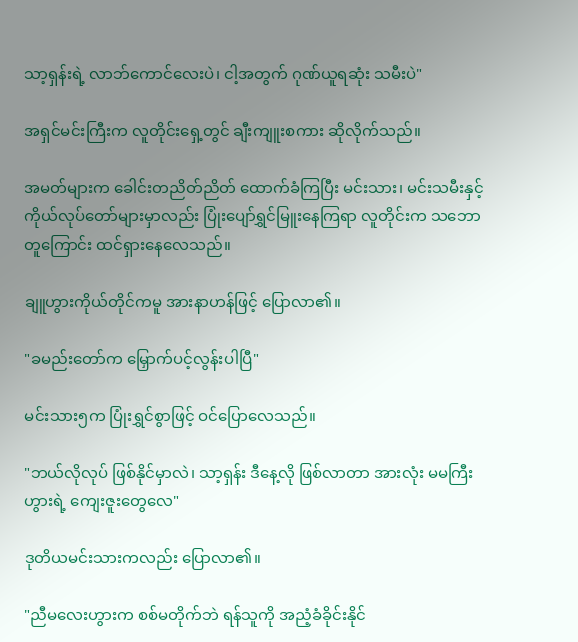သာ့ရှန်းရဲ့ လာဘ်ကောင်လေးပဲ၊ ငါ့အတွက် ဂုဏ်ယူရဆုံး သမီးပဲ"

အရှင်မင်းကြီးက လူတိုင်းရှေ့တွင် ချီးကျူးစကား ဆိုလိုက်သည်။

အမတ်များက ခေါင်းတညိတ်ညိတ် ထောက်ခံကြပြီး မင်းသား၊ မင်းသမီးနှင့် ကိုယ်လုပ်တော်များမှာလည်း ပြုံးပျော်ရွှင်မြူးနေကြရာ လူတိုင်းက သဘောတူကြောင်း ထင်ရှားနေလေသည်။

ချူဟွားကိုယ်တိုင်ကမူ အားနာဟန်ဖြင့် ပြောလာ၏။

"ခမည်းတော်က မြှောက်ပင့်လွန်းပါပြီ"

မင်းသား၅က ပြုံးရွှင်စွာဖြင့် ဝင်ပြောလေသည်။

"ဘယ်လိုလုပ် ဖြစ်နိုင်မှာလဲ၊ သာ့ရှန်း ဒီနေ့လို ဖြစ်လာတာ အားလုံး မမကြီးဟွားရဲ့ ကျေးဇူးတွေလေ"

ဒုတိယမင်းသားကလည်း ပြောလာ၏။

"ညီမလေးဟွားက စစ်မတိုက်ဘဲ ရန်သူကို အညံ့ခံခိုင်းနိုင်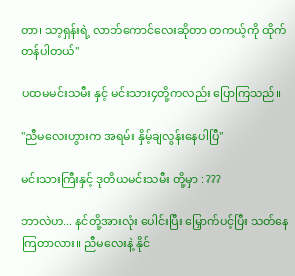တာ၊ သာ့ရှန်းရဲ့ လာဘ်ကောင်လေးဆိုတာ တကယ့်ကို ထိုက်တန်ပါတယ်"

ပထမမင်းသမီး နှင့် မင်းသား၄တို့ကလည်း ပြောကြသည်။

"ညီမလေးဟွားက အရမ်း နှိမ့်ချလွန်းနေပါပြီ"

မင်းသားကြီးနှင့် ဒုတိယမင်းသမီး တို့မှာ : ???

ဘာလဲဟ... နင်တို့အားလုံး ပေါင်းပြီး မြှောက်ပင့်ပြီး သတ်နေကြတာလား။ ညီမလေးနဲ့ နိုင်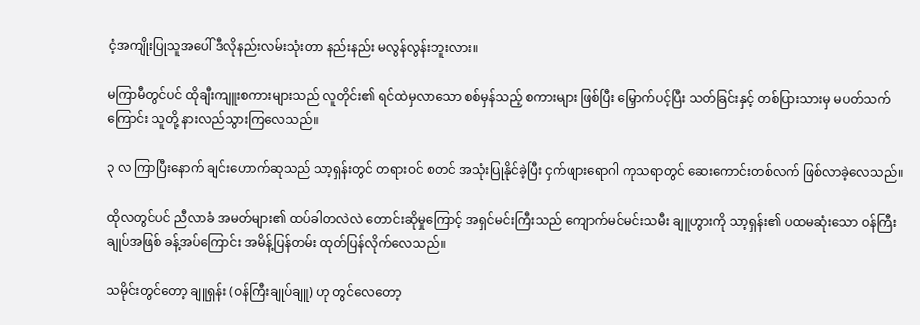ငံ့အကျိုးပြုသူအပေါ် ဒီလိုနည်းလမ်းသုံးတာ နည်းနည်း မလွန်လွန်းဘူးလား။

မကြာမီတွင်ပင် ထိုချီးကျူးစကားများသည် လူတိုင်း၏ ရင်ထဲမှလာသော စစ်မှန်သည့် စကားများ ဖြစ်ပြီး မြှောက်ပင့်ပြီး သတ်ခြင်းနှင့် တစ်ပြားသားမှ မပတ်သက်ကြောင်း သူတို့ နားလည်သွားကြလေသည်။

၃ လ ကြာပြီးနောက် ချင်းဟောက်ဆုသည် သာ့ရှန်းတွင် တရားဝင် စတင် အသုံးပြုနိုင်ခဲ့ပြီး ငှက်ဖျားရောဂါ ကုသရာတွင် ဆေးကောင်းတစ်လက် ဖြစ်လာခဲ့လေသည်။

ထိုလတွင်ပင် ညီလာခံ အမတ်များ၏ ထပ်ခါတလဲလဲ တောင်းဆိုမှုကြောင့် အရှင်မင်းကြီးသည် ကျောက်မင်မင်းသမီး ချူဟွားကို သာ့ရှန်း၏ ပထမဆုံးသော ဝန်ကြီးချုပ်အဖြစ် ခန့်အပ်ကြောင်း အမိန့်ပြန်တမ်း ထုတ်ပြန်လိုက်လေသည်။

သမိုင်းတွင်တော့ ချူရှန်း (ဝန်ကြီးချုပ်ချူ) ဟု တွင်လေတော့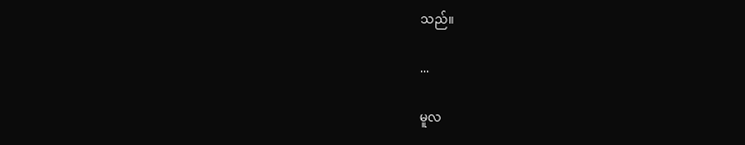သည်။

...

မူလ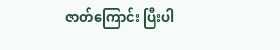ဇာတ်ကြောင်း ပြီးပါ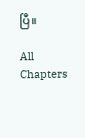ပြီ။

All Chapters